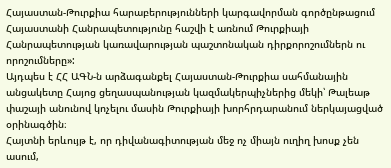Հայաստան-Թուրքիա հարաբերությունների կարգավորման գործընթացում Հայաստանի Հանրապետությունը հաշվի է առնում Թուրքիայի Հանրապետության կառավարության պաշտոնական դիրքորոշումներն ու որոշումները»:
Այդպես է ՀՀ ԱԳՆ-ն արձագանքել Հայաստան-Թուրքիա սահմանային անցակետը Հայոց ցեղասպանության կազմակերպիչներից մեկի՝ Թալեաթ փաշայի անունով կոչելու մասին Թուրքիայի խորհրդարանում ներկայացված օրինագծին։
Հայտնի երևույթ է, որ դիվանագիտության մեջ ոչ միայն ուղիղ խոսք չեն ասում,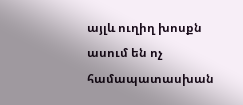այլև ուղիղ խոսքն ասում են ոչ համապատասխան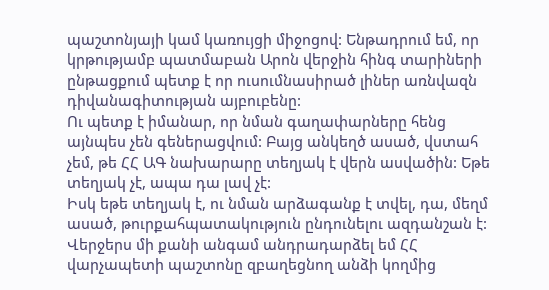պաշտոնյայի կամ կառույցի միջոցով: Ենթադրում եմ, որ կրթությամբ պատմաբան Արոն վերջին հինգ տարիների ընթացքում պետք է որ ուսումնասիրած լիներ առնվազն դիվանագիտության այբուբենը:
Ու պետք է իմանար, որ նման գաղափարները հենց այնպես չեն գեներացվում: Բայց անկեղծ ասած, վստահ չեմ, թե ՀՀ ԱԳ նախարարը տեղյակ է վերն ասվածին: Եթե տեղյակ չէ, ապա դա լավ չէ:
Իսկ եթե տեղյակ է, ու նման արձագանք է տվել, դա, մեղմ ասած, թուրքահպատակություն ընդունելու ազդանշան է:
Վերջերս մի քանի անգամ անդրադարձել եմ ՀՀ վարչապետի պաշտոնը զբաղեցնող անձի կողմից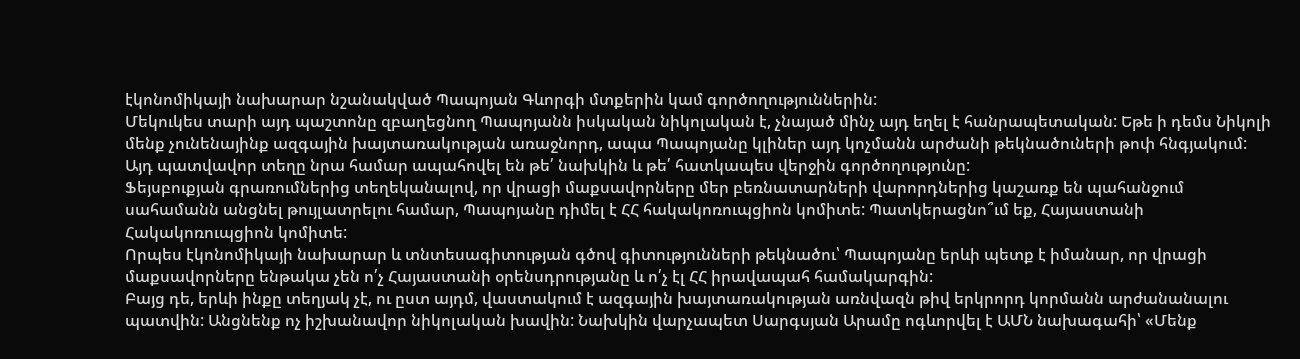էկոնոմիկայի նախարար նշանակված Պապոյան Գևորգի մտքերին կամ գործողություններին:
Մեկուկես տարի այդ պաշտոնը զբաղեցնող Պապոյանն իսկական նիկոլական է, չնայած մինչ այդ եղել է հանրապետական: Եթե ի դեմս Նիկոլի մենք չունենայինք ազգային խայտառակության առաջնորդ, ապա Պապոյանը կլիներ այդ կոչմանն արժանի թեկնածուների թոփ հնգյակում: Այդ պատվավոր տեղը նրա համար ապահովել են թե՛ նախկին և թե՛ հատկապես վերջին գործողությունը:
Ֆեյսբուքյան գրառումներից տեղեկանալով, որ վրացի մաքսավորները մեր բեռնատարների վարորդներից կաշառք են պահանջում սահամանն անցնել թույլատրելու համար, Պապոյանը դիմել է ՀՀ հակակոռուպցիոն կոմիտե: Պատկերացնո՞ւմ եք, Հայաստանի Հակակոռուպցիոն կոմիտե:
Որպես էկոնոմիկայի նախարար և տնտեսագիտության գծով գիտությունների թեկնածու՝ Պապոյանը երևի պետք է իմանար, որ վրացի մաքսավորները ենթակա չեն ո՛չ Հայաստանի օրենսդրությանը և ո՛չ էլ ՀՀ իրավապահ համակարգին:
Բայց դե, երևի ինքը տեղյակ չէ, ու ըստ այդմ, վաստակում է ազգային խայտառակության առնվազն թիվ երկրորդ կորմանն արժանանալու պատվին: Անցնենք ոչ իշխանավոր նիկոլական խավին: Նախկին վարչապետ Սարգսյան Արամը ոգևորվել է ԱՄՆ նախագահի՝ «Մենք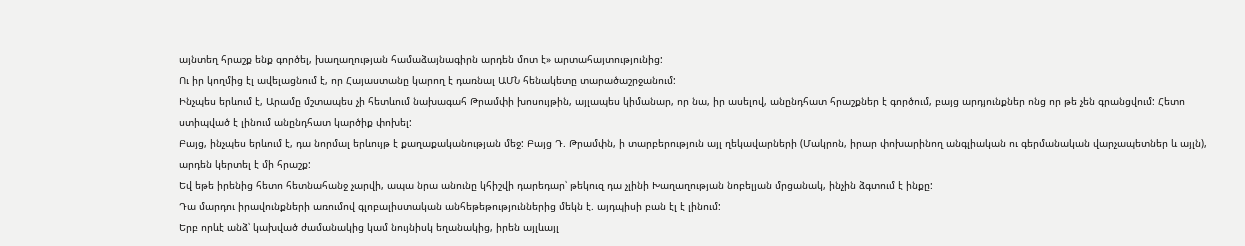այնտեղ հրաշք ենք գործել, խաղաղության համաձայնագիրն արդեն մոտ է» արտահայտությունից:
Ու իր կողմից էլ ավելացնում է, որ Հայաստանը կարող է դառնալ ԱՄՆ հենակետը տարածաշրջանում:
Ինչպես երևում է, Արամը մշտապես չի հետևում նախագահ Թրամփի խոսույթին, այլապես կիմանար, որ նա, իր ասելով, անընդհատ հրաշքներ է գործում, բայց արդյունքներ ոնց որ թե չեն գրանցվում: Հետո ստիպված է լինում անընդհատ կարծիք փոխել:
Բայց, ինչպես երևում է, դա նորմալ երևույթ է քաղաքականության մեջ: Բայց Դ. Թրամփն, ի տարբերություն այլ ղեկավարների (Մակրոն, իրար փոխարինող անգլիական ու գերմանական վարչապետներ և այլն), արդեն կերտել է մի հրաշք:
Եվ եթե իրենից հետո հետնահանջ չարվի, ապա նրա անունը կհիշվի դարեդար՝ թեկուզ դա չլինի Խաղաղության նոբելյան մրցանակ, ինչին ձգտում է ինքը:
Դա մարդու իրավունքների առումով գլոբալիստական անհեթեթություններից մեկն է. այդպիսի բան էլ է լինում:
Երբ որևէ անձ՝ կախված ժամանակից կամ նույնիսկ եղանակից, իրեն այլևայլ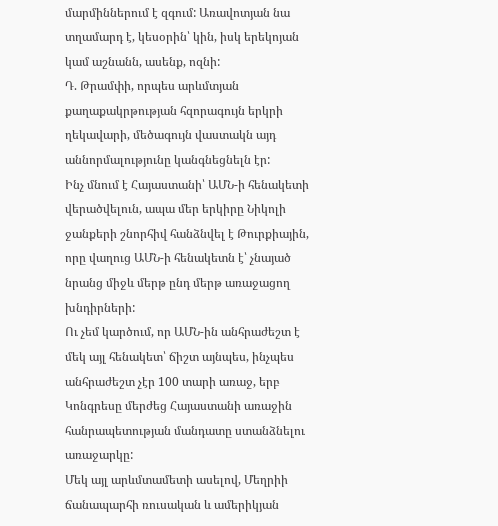մարմիններում է զգում: Առավոտյան նա տղամարդ է, կեսօրին՝ կին, իսկ երեկոյան կամ աշնանն, ասենք, ոզնի:
Դ. Թրամփի, որպես արևմտյան քաղաքակրթության հզորագույն երկրի ղեկավարի, մեծագույն վաստակն այդ աննորմալությունը կանգնեցնելն էր:
Ինչ մնում է Հայաստանի՝ ԱՄՆ-ի հենակետի վերածվելուն, ապա մեր երկիրը Նիկոլի ջանքերի շնորհիվ հանձնվել է Թուրքիային, որը վաղուց ԱՄՆ-ի հենակետն է՝ չնայած նրանց միջև մերթ ընդ մերթ առաջացող խնդիրների:
Ու չեմ կարծում, որ ԱՄՆ-ին անհրաժեշտ է մեկ այլ հենակետ՝ ճիշտ այնպես, ինչպես անհրաժեշտ չէր 100 տարի առաջ, երբ Կոնգրեսը մերժեց Հայաստանի առաջին հանրապետության մանդատը ստանձնելու առաջարկը:
Մեկ այլ արևմտամետի ասելով, Մեղրիի ճանապարհի ռուսական և ամերիկյան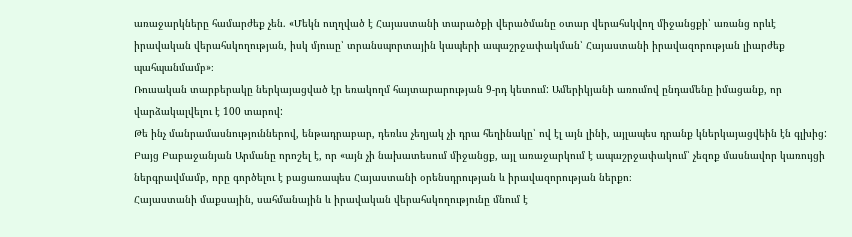առաջարկները համարժեք չեն. «Մեկն ուղղված է Հայաստանի տարածքի վերածմանը օտար վերահսկվող միջանցքի՝ առանց որևէ իրավական վերահսկողության, իսկ մյուսը՝ տրանսպորտային կապերի ապաշրջափակման՝ Հայաստանի իրավազորության լիարժեք պահպանմամբ»։
Ռուսական տարբերակը ներկայացված էր եռակողմ հայտարարության 9-րդ կետում: Ամերիկյանի առումով ընդամենը իմացանք, որ վարձակալվելու է 100 տարով:
Թե ինչ մանրամասնություններով, ենթադրաբար, դեռևս չեղյակ չի դրա հեղինակը՝ ով էլ այն լինի, այլապես դրանք կներկայացվեին էն գլխից:
Բայց Բաբաջանյան Արմանը որոշել է, որ «այն չի նախատեսում միջանցք, այլ առաջարկում է ապաշրջափակում՝ չեզոք մասնավոր կառույցի ներգրավմամբ, որը գործելու է բացառապես Հայաստանի օրենսդրության և իրավազորության ներքո։
Հայաստանի մաքսային, սահմանային և իրավական վերահսկողությունը մնում է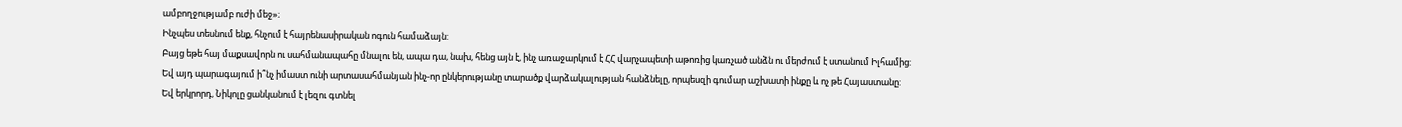ամբողջությամբ ուժի մեջ»։
Ինչպես տեսնում ենք, հնչում է հայրենասիրական ոգուն համաձայն:
Բայց եթե հայ մաքսավորն ու սահմանապահը մնալու են, ապա դա, նախ, հենց այն է, ինչ առաջարկում է ՀՀ վարչապետի աթոռից կառչած անձն ու մերժում է ստանում Իլհամից:
Եվ այդ պարագայում ի՞նչ իմաստ ունի արտասահմանյան ինչ-որ ընկերությանը տարածք վարձակալության հանձնելը, որպեսզի գումար աշխատի ինքը և ոչ թե Հայաստանը:
Եվ երկրորդ, Նիկոլը ցանկանում է լեզու գտնել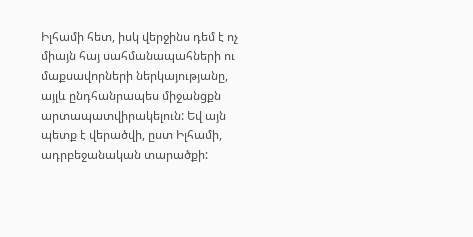Իլհամի հետ, իսկ վերջինս դեմ է ոչ միայն հայ սահմանապահների ու մաքսավորների ներկայությանը, այլև ընդհանրապես միջանցքն արտապատվիրակելուն: Եվ այն պետք է վերածվի, ըստ Իլհամի, ադրբեջանական տարածքի: